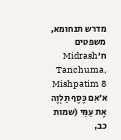מדרש תנחומא, משפטים ח׳Midrash Tanchuma, Mishpatim 8
א׳אִם כֶּסֶף תַּלְוֶה אֶת עַמִּי (שמות כב,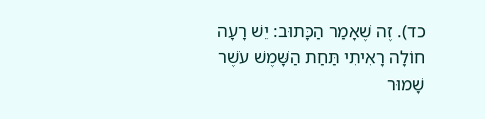כד). זֶה שֶׁאָמַר הַכָּתוּב: יֵשׁ רָעָה חוֹלָה רָאִיתִי תַּחַת הַשָּׁמֶשׁ עֹשֶׁר שָׁמוּר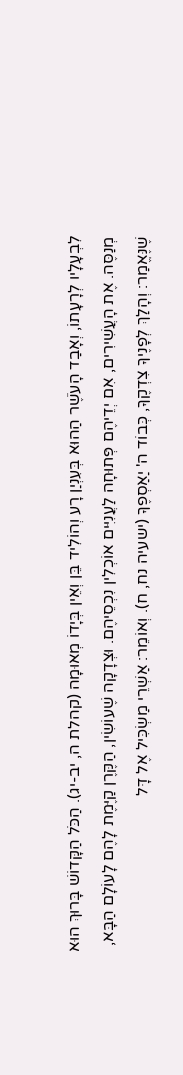לִבְעָלָיו לְרָעָתוֹ, וְאָבַד הָעֹשֶׁר הַהוּא בְּעִנְיַן רָע וְהוֹלִיד בֵּן וְאֵין בְּיָדוֹ מְאוּמָה (קהלת ה, יב-יג). הַכֹּל הַקָּדוֹשׁ בָּרוּךְ הוּא מְנַסֶּה. אֶת הָעֲשִׁירִים, אִם יְדֵיהֶם פְּתוּחָה לַעֲנִיִּים אוֹכְלִין נִכְסֵיהֶם. וּצְדָקָה שֶׁעוֹשִׂין, הַקֶּרֶן קַיֶּמֶת לָהֶם לָעוֹלָם הַבָּא, שֶׁנֶּאֱמַר: וְהָלַךְ לְפָנֶיךָ צִדְקֶךָ, כְּבוֹד ה' יַאַסְפֶךָ (ישעיה נח, ח). וְאוֹמֵר: אַשְׁרֵי מַשְׂכִּיל אֶל דָּל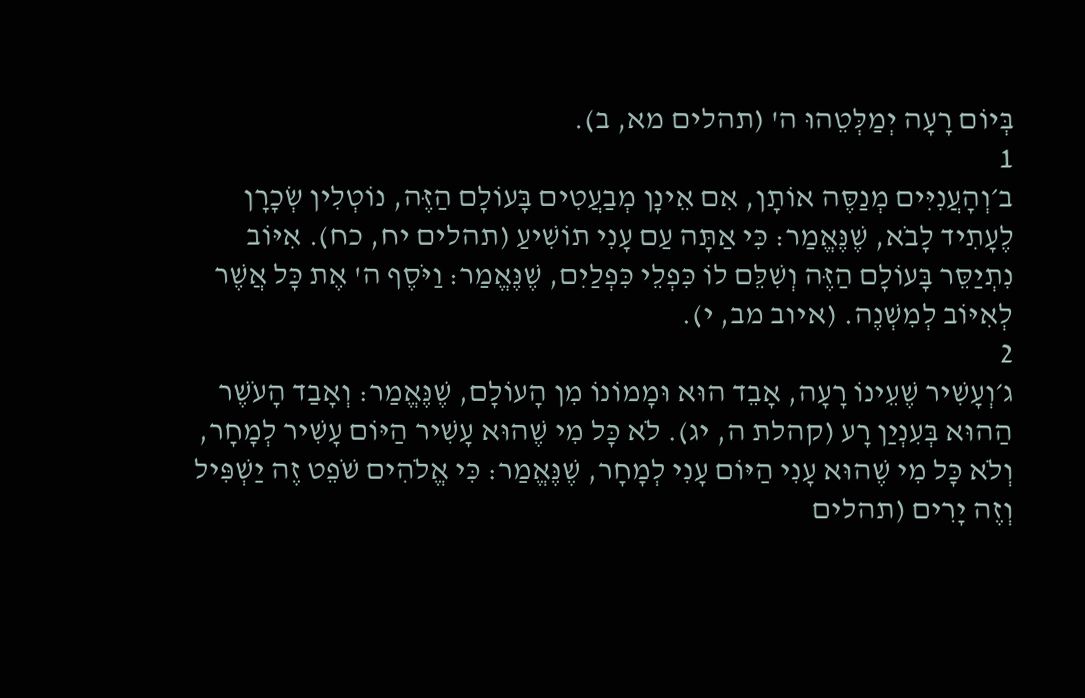בְּיוֹם רָעָה יְמַלְּטֵהוּ ה' (תהלים מא, ב).
1
ב׳וְהָעֲנִיִּים מְנַסֶּה אוֹתָן, אִם אֵינָן מְבַעֲטִים בָּעוֹלָם הַזֶּה, נוֹטְלִין שְׂכָרָן לֶעָתִיד לָבֹא, שֶׁנֶּאֱמַר: כִּי אַתָּה עַם עָנִי תוֹשִׁיעַ (תהלים יח, כח). אִיּוֹב נִתְיַסֵּר בָּעוֹלָם הַזֶּה וְשִׁלֵּם לוֹ כִּפְלֵי כִּפְלַיִם, שֶׁנֶּאֱמַר: וַיֹּסֶף ה' אֶת כָּל אֲשֶׁר לְאִיּוֹב לְמִשְׁנֶה. (איוב מב, י).
2
ג׳וְעָשִׁיר שֶׁעֵינוֹ רָעָה, אָבֵד הוּא וּמָמוֹנוֹ מִן הָעוֹלָם, שֶׁנֶּאֱמַר: וְאָבַד הָעֹשֶׁר הַהוּא בְּעִנְיַן רָע (קהלת ה, יג). לֹא כָּל מִי שֶׁהוּא עָשִׁיר הַיּוֹם עָשִׁיר לְמָחָר, וְלֹא כָּל מִי שֶׁהוּא עָנִי הַיּוֹם עָנִי לְמָחָר, שֶׁנֶּאֱמַר: כִּי אֱלֹהִים שֹׁפֵט זֶה יַשְׁפִּיל וְזֶה יָרִים (תהלים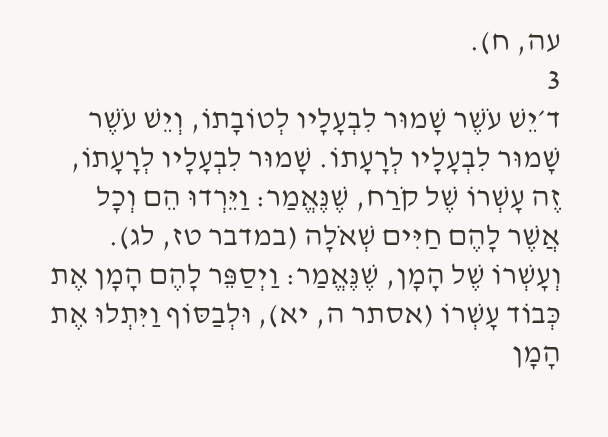עה, ח).
3
ד׳יֵשׁ עֹשֶׁר שָׁמוּר לִבְעָלָיו לְטוֹבָתוֹ, וְיֵשׁ עֹשֶׁר שָׁמוּר לִבְעָלָיו לְרָעָתוֹ. שָׁמוּר לִבְעָלָיו לְרָעָתוֹ, זֶה עָשְׁרוֹ שֶׁל קֹרַח, שֶׁנֶּאֱמַר: וַיֵּרְדוּ הֵם וְכָל אֲשֶׁר לָהֶם חַיִּים שְׁאֹלָה (במדבר טז, לג). וְעָשְׁרוֹ שֶׁל הָמָן, שֶׁנֶּאֱמַר: וַיְסַפֵּר לָהֶם הָמָן אֶת כְּבוֹד עָשְׁרוֹ (אסתר ה, יא), וּלְבַסּוֹף וַיִּתְלוּ אֶת הָמָן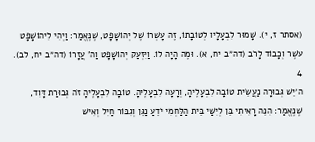(אסתר ז, י). שָׁמוּר לִבְעָלָיו לְטוֹבָתוֹ, זֶה עָשְׁרוֹ שֶׁל יְהוֹשָׁפָט, שֶׁנֶּאֱמַר: וַיְהִי לִיהוֹשָׁפָט עֹשֶׁר וְכָבוֹד לָרֹב (דה״ב יח, א). וּמֶה הָיָה לוֹ. וַיִּזְעַק יְהוֹשָׁפָט וַה' עֲזָרוֹ (דה״ב יח, לב).
4
ה׳יֵשׁ גְּבוּרָה נַעֲשֵׂית טוֹבָה לִבְעָלֶיהָ, וְרָעָה לִבְעָלֶיהָ. טוֹבָה לִבְעָלֶיהָ זֹה גְּבוּרַת דָּוִד, שֶׁנֶּאֱמַר: הִנֵּה רָאִיתִי בֵּן לְיִשַׁי בֵּית הַלַּחְמִי יֹדֵעַ נַגֵּן וְגִבּוֹר חַיִל וְאִישׁ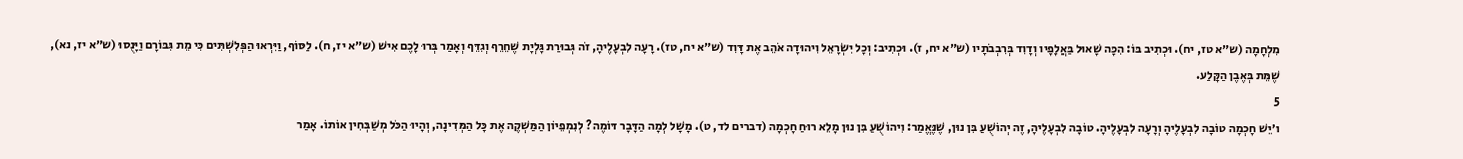מִלְחָמָה (ש״א טז, יח). וּכְתִיב בּוֹ: הִכָּה שָׁאוּל בַּאֲלָפָיו וְדָוִד בְּרִבְבֹתָיו (ש״א יח, ז). וּכְתִיב: וְכָל יִשְׂרָאֵל וִיהוּדָה אֹהֵב אֶת דָּוִד (ש״א יח, טז). רָעָה לִבְעָלֶיהָ, זֹה גְּבוּרַת גָּלְיָת שֶׁחֵרֵף וְגִדֵּף וְאָמַר בְּרוּ לָכֶם אִישׁ (ש״א יז, ח). לַסּוֹף, וַיִּרְאוּ הַפְּלִשְׁתִּים כִּי מֵת גִּבּוֹרָם וַיָּנֻסוּ (ש״א יז, נא), שֶׁמֵּת בְּאֶבֶן הַקָּלַע.
5
ו׳יֵשׁ חָכְמָה טוֹבָה לִבְעָלֶיהָ וְרָעָה לִבְעָלֶיהָ. טוֹבָה לִבְעָלֶיהָ, זֶה יְהוֹשֻׁעַ בִּן נוּן, שֶׁנֶּאֱמַר: וִיהוֹשֻׁעַ בִּן נוּן מָלֵא רוּחַ חָכְמָה (דברים לד, ט). מָשָׁל לְמָה הַדָּבָר דּוֹמֶה? לְנִמְפֵיוֹן הַמַּשְׁקֶה אֶת כָּל הַמְּדִינָה, וְהָיוּ הַכֹּל מְשַׁבְּחִין אוֹתוֹ. אָמַר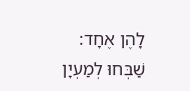לָהֶן אֶחָד: שַׁבְּחוּ לְמַעְיָן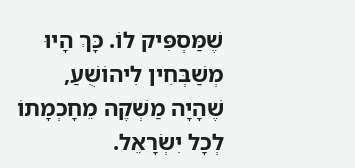שֶׁמַּסְפִּיק לוֹ. כָּךְ הָיוּ מְשַׁבְּחִין לִיהוֹשֻׁעַ, שֶׁהָיָה מַשְׁקֶה מֵחָכְמָתוֹ לְכָל יִשְׂרָאֵל.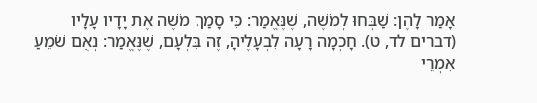אָמַר לָהֶן: שַׁבְּחוּ לְמֹשֶׁה, שֶׁנֶּאֱמַר: כִּי סָמַךְ מֹשֶׁה אֶת יָדָיו עָלָיו (דברים לד, ט). חָכְמָה רָעָה לִבְעָלֶיהָ, זֶה בִּלְעָם, שֶׁנֶּאֱמַר: נְאֻם שֹׁמֵעַ אִמְרֵי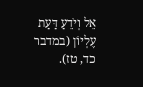אֵל וְיֹדֵעַ דַּעַת עֶלְיוֹן (במדבר כד, טז).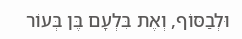וּלְבַסּוֹף, וְאֶת בִּלְעָם בֶּן בְּעוֹר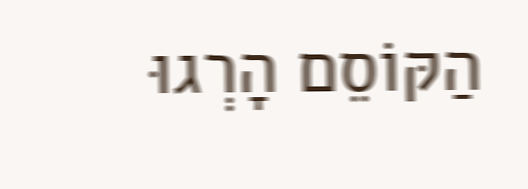הַקּוֹסֵם הָרְגוּ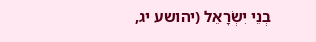בְנֵי יִשְׂרָאֵל (יהושע יג,